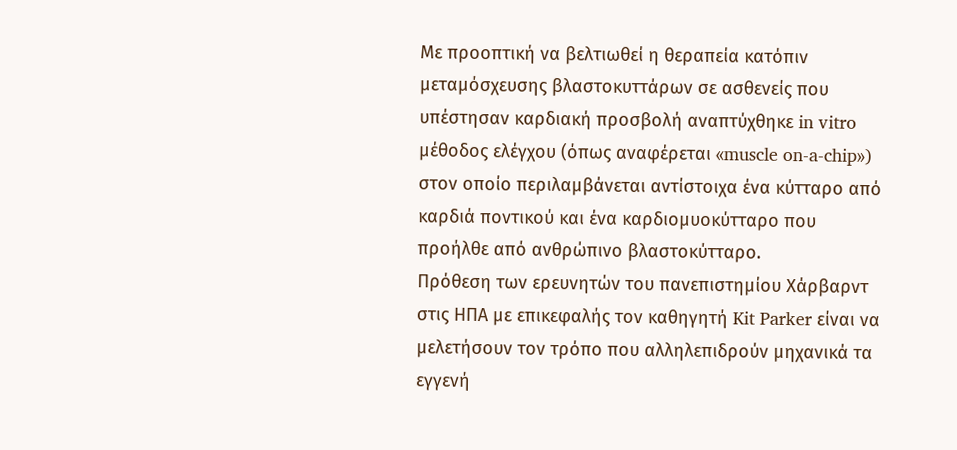Με προοπτική να βελτιωθεί η θεραπεία κατόπιν μεταμόσχευσης βλαστοκυττάρων σε ασθενείς που υπέστησαν καρδιακή προσβολή αναπτύχθηκε in vitro μέθοδος ελέγχου (όπως αναφέρεται «muscle on-a-chip») στον οποίο περιλαμβάνεται αντίστοιχα ένα κύτταρο από καρδιά ποντικού και ένα καρδιομυοκύτταρο που προήλθε από ανθρώπινο βλαστοκύτταρο.
Πρόθεση των ερευνητών του πανεπιστημίου Χάρβαρντ στις ΗΠΑ με επικεφαλής τον καθηγητή Kit Parker είναι να μελετήσουν τον τρόπο που αλληλεπιδρούν μηχανικά τα εγγενή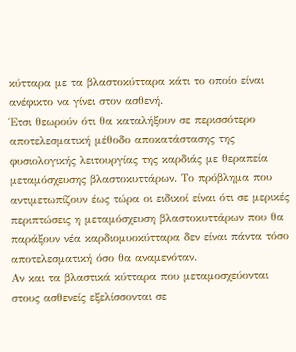κύτταρα με τα βλαστοκύτταρα κάτι το οποίο είναι ανέφικτο να γίνει στον ασθενή.
Έτσι θεωρούν ότι θα καταλήξουν σε περισσότερο αποτελεσματική μέθοδο αποκατάστασης της φυσιολογικής λειτουργίας της καρδιάς με θεραπεία μεταμόσχευσης βλαστοκυττάρων. Το πρόβλημα που αντιμετωπίζουν έως τώρα οι ειδικοί είναι ότι σε μερικές περιπτώσεις η μεταμόσχευση βλαστοκυττάρων που θα παράξουν νέα καρδιομυοκύτταρα δεν είναι πάντα τόσο αποτελεσματική όσο θα αναμενόταν.
Αν και τα βλαστικά κύτταρα που μεταμοσχεύονται στους ασθενείς εξελίσσονται σε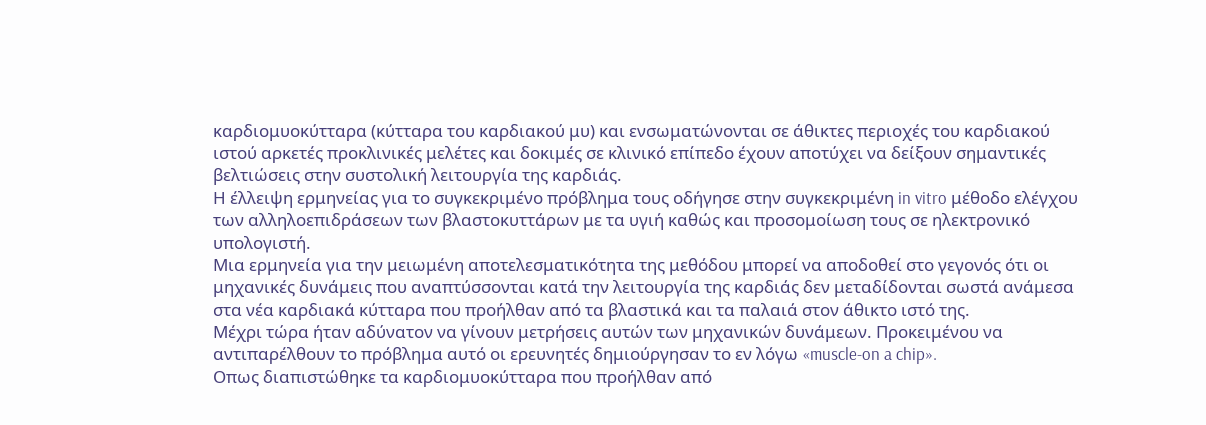καρδιομυοκύτταρα (κύτταρα του καρδιακού μυ) και ενσωματώνονται σε άθικτες περιοχές του καρδιακού ιστού αρκετές προκλινικές μελέτες και δοκιμές σε κλινικό επίπεδο έχουν αποτύχει να δείξουν σημαντικές βελτιώσεις στην συστολική λειτουργία της καρδιάς.
Η έλλειψη ερμηνείας για το συγκεκριμένο πρόβλημα τους οδήγησε στην συγκεκριμένη in vitro μέθοδο ελέγχου των αλληλοεπιδράσεων των βλαστοκυττάρων με τα υγιή καθώς και προσομοίωση τους σε ηλεκτρονικό υπολογιστή.
Μια ερμηνεία για την μειωμένη αποτελεσματικότητα της μεθόδου μπορεί να αποδοθεί στο γεγονός ότι οι μηχανικές δυνάμεις που αναπτύσσονται κατά την λειτουργία της καρδιάς δεν μεταδίδονται σωστά ανάμεσα στα νέα καρδιακά κύτταρα που προήλθαν από τα βλαστικά και τα παλαιά στον άθικτο ιστό της.
Μέχρι τώρα ήταν αδύνατον να γίνουν μετρήσεις αυτών των μηχανικών δυνάμεων. Προκειμένου να αντιπαρέλθουν το πρόβλημα αυτό οι ερευνητές δημιούργησαν το εν λόγω «muscle-on a chip».
Οπως διαπιστώθηκε τα καρδιομυοκύτταρα που προήλθαν από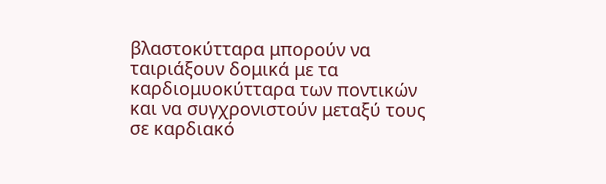βλαστοκύτταρα μπορούν να ταιριάξουν δομικά με τα καρδιομυοκύτταρα των ποντικών και να συγχρονιστούν μεταξύ τους σε καρδιακό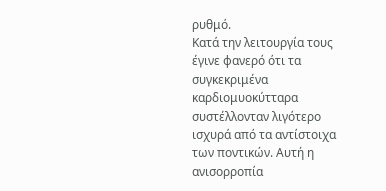ρυθμό.
Κατά την λειτουργία τους έγινε φανερό ότι τα συγκεκριμένα καρδιομυοκύτταρα συστέλλονταν λιγότερο ισχυρά από τα αντίστοιχα των ποντικών. Αυτή η ανισορροπία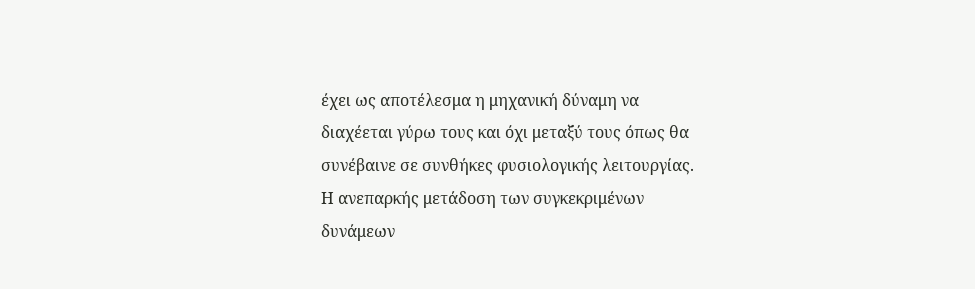έχει ως αποτέλεσμα η μηχανική δύναμη να διαχέεται γύρω τους και όχι μεταξύ τους όπως θα συνέβαινε σε συνθήκες φυσιολογικής λειτουργίας.
Η ανεπαρκής μετάδοση των συγκεκριμένων δυνάμεων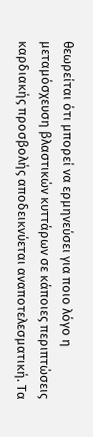θεωρείται ότι μπορεί να ερμηνεύσει για ποιο λόγο η μεταμόσχευση βλαστικών κυττάρων σε κάποιες περιπτώσεις καρδιακής προσβολής αποδεικνύεται αναποτελεσματική. Τα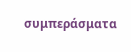συμπεράσματα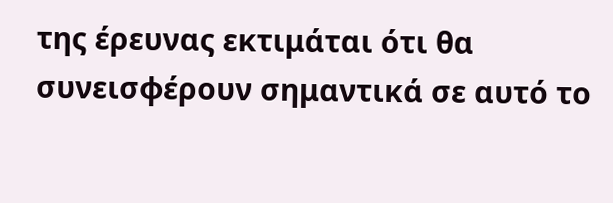της έρευνας εκτιμάται ότι θα συνεισφέρουν σημαντικά σε αυτό το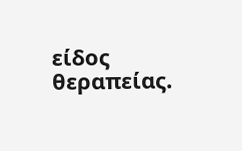είδος θεραπείας.